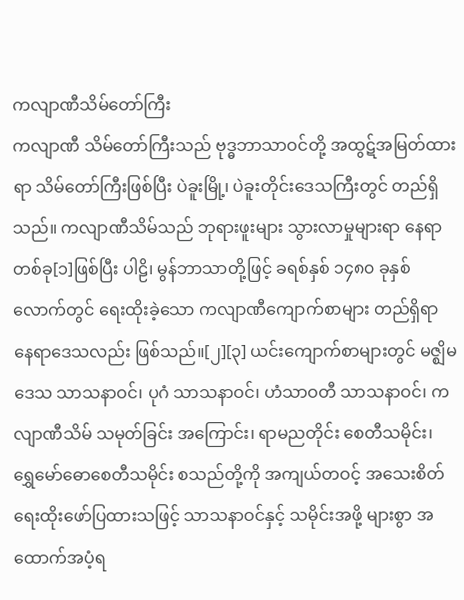ကလျာဏီသိမ်တော်ကြီး
ကလျာဏီ သိမ်တော်ကြီးသည် ဗုဒ္ဓဘာသာဝင်တို့ အထွဋ်အမြတ်ထားရာ သိမ်တော်ကြီးဖြစ်ပြီး ပဲခူးမြို့၊ ပဲခူးတိုင်းဒေသကြီးတွင် တည်ရှိသည်။ ကလျာဏီသိမ်သည် ဘုရားဖူးများ သွားလာမှုများရာ နေရာတစ်ခု[၁]ဖြစ်ပြီး ပါဠိ၊ မွန်ဘာသာတို့ဖြင့် ခရစ်နှစ် ၁၄၈၀ ခုနှစ်လောက်တွင် ရေးထိုးခဲ့သော ကလျာဏီကျောက်စာများ တည်ရှိရာနေရာဒေသလည်း ဖြစ်သည်။[၂][၃] ယင်းကျောက်စာများတွင် မဇ္ဈိမဒေသ သာသနာဝင်၊ ပုဂံ သာသနာဝင်၊ ဟံသာဝတီ သာသနာဝင်၊ ကလျာဏီသိမ် သမုတ်ခြင်း အကြောင်း၊ ရာမညတိုင်း စေတီသမိုင်း၊ ရွှေမော်ဓောစေတီသမိုင်း စသည်တို့ကို အကျယ်တဝင့် အသေးစိတ် ရေးထိုးဖော်ပြထားသဖြင့် သာသနာဝင်နှင့် သမိုင်းအဖို့ များစွာ အထောက်အပံ့ရ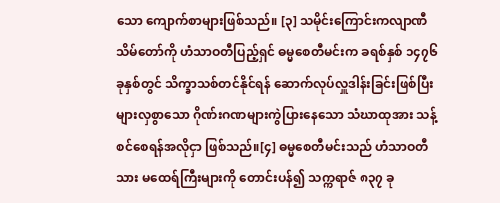သော ကျောက်စာများဖြစ်သည်။ [၃] သမိုင်းကြောင်းကလျာဏီသိမ်တော်ကို ဟံသာဝတီပြည့်ရှင် ဓမ္မစေတီမင်းက ခရစ်နှစ် ၁၄၇၆ ခုနှစ်တွင် သိက္ခာသစ်တင်နိုင်ရန် ဆောက်လုပ်လှူဒါန်းခြင်းဖြစ်ပြီး များလှစွာသော ဂိုဏ်းဂဏများကွဲပြားနေသော သံဃာထုအား သန့်စင်စေရန်အလိုငှာ ဖြစ်သည်။[၄] ဓမ္မစေတီမင်းသည် ဟံသာဝတီသား မထေရ်ကြီးများကို တောင်းပန်၍ သက္ကရာဇ် ၈၃၇ ခု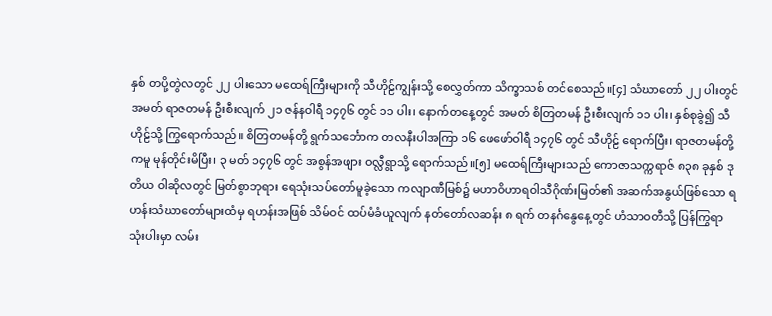နှစ် တပို့တွဲလတွင် ၂၂ ပါးသော မထေရ်ကြီးများကို သီဟိုဠ်ကျွန်းသို့ စေလွှတ်ကာ သိက္ခာသစ် တင်စေသည်။[၄] သံဃာတော် ၂၂ ပါးတွင် အမတ် ရာဇတမန် ဦးစီးလျက် ၂၁ ဇန်နဝါရီ ၁၄၇၆ တွင် ၁၁ ပါး၊ နောက်တနေ့တွင် အမတ် စိတြတမန် ဦးစီးလျက် ၁၁ ပါး၊ နှစ်စုခွဲ၍ သီဟိုဠ်သို့ ကြွရောက်သည်။ စိတြတမန်တို့ ရွက်သင်္ဘောက တလနီးပါအကြာ ၁၆ ဖေဖော်ဝါရီ ၁၄၇၆ တွင် သီဟိုဠ် ရောက်ပြီး၊ ရာဇတမန်တို့ကမူ မုန်တိုင်းမိပြီး၊ ၃ မတ် ၁၄၇၆ တွင် အစွန်အဖျား ဝလ္လီရွာသို့ ရောက်သည်။[၅] မထေရ်ကြီးများသည် ကောဇာသက္ကရာဇ် ၈၃၈ ခုနှစ် ဒုတိယ ဝါဆိုလတွင် မြတ်စွာဘုရား ရေသုံးသပ်တော်မူခဲ့သော ကလျာဏီမြစ်၌ မဟာဝိဟာရဝါသီဂိုဏ်းမြတ်၏ အဆက်အနွယ်ဖြစ်သော ရဟန်းသံဃာတော်များထံမှ ရဟန်းအဖြစ် သိမ်ဝင် ထပ်မံခံယူလျက် နတ်တော်လဆန်း ၈ ရက် တနင်္ဂနွေနေ့တွင် ဟံသာဝတီသို့ ပြန်ကြွရာ သုံးပါးမှာ လမ်း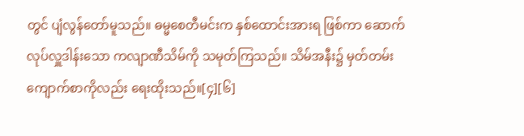တွင် ပျံလွန်တော်မူသည်။ ဓမ္မစေတီမင်းက နှစ်ထောင်းအားရ ဖြစ်ကာ ဆောက်လုပ်လှူဒါန်းသော ကလျာဏီသိမ်ကို သမုတ်ကြသည်။ သိမ်အနီး၌ မှတ်တမ်းကျောက်စာကိုလည်း ရေးထိုးသည်။[၄][၆]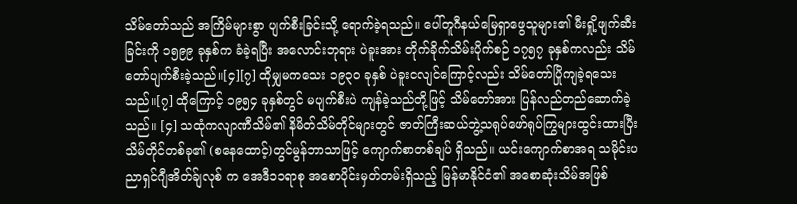သိမ်တော်သည် အကြိမ်များစွာ ပျက်စီးခြင်းသို့ ရောက်ခဲ့ရသည်။ ပေါ်တူဂီနယ်မြေရှာဖွေသူများ၏ မီးရှို့ဖျက်ဆီးခြင်းကို ၁၅၉၉ ခုနှစ်က ခံခဲ့ရပြီး အလောင်းဘုရား ပဲခူးအား တိုက်ခိုက်သိမ်းပိုက်စဉ် ၁၇၅၇ ခုနှစ်ကလည်း သိမ်တော်ပျက်စီးခဲ့သည်။[၄][၇] ထိုမျှမကသေး ၁၉၃၀ ခုနှစ် ပဲခူးငလျင်ကြောင့်လည်း သိမ်တော်ပြိုကျခဲ့ရသေးသည်။[၇] ထိုကြောင့် ၁၉၅၄ ခုနှစ်တွင် မပျက်စီးပဲ ကျန်ခဲ့သည်တို့ဖြင့် သိမ်တော်အား ပြန်လည်တည်ဆောက်ခဲ့သည်။ [၄] သထုံကလျာဏီသိမ်၏ နိမိတ်သိမ်တိုင်များတွင် ဇာတ်ကြီးဆယ်ဘွဲ့သရုပ်ဖော်ရုပ်ကြွများထွင်းထားပြီးသိမ်တိုင်တစ်ခု၏ (စနေထောင့်)တွင်မွန်ဘာသာဖြင့် ကျောက်စာတစ်ချပ် ရှိသည်။ ယင်းကျောက်စာအရ သမိုင်းပညာရှင်ဂျီအိတ်ခ်ျလုစ် က အေဒီ၁၁ရာစု အစောပိုင်းမှတ်တမ်းရှိသည့် မြန်မာနိုင်ငံ၏ အစောဆုံးသိမ်အဖြစ်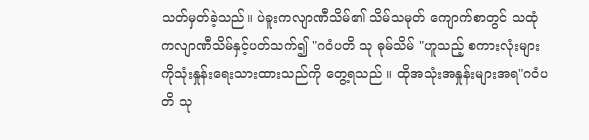သတ်မှတ်ခဲ့သည်။ ပဲခူးကလျာဏီသိမ်၏ သိမ်သမုတ် ကျောက်စာတွင် သထုံကလျာဏီသိမ်နှင့်ပတ်သက်၍ "ဂဝံပတိ သု ဓုမ်သိမ် "ဟူသည့် စကားလုံးများကိုသုံးနှုန်းရေးသားထားသည်ကို တွေ့ရသည် ။ ထိုအသုံးအနှုန်းများအရ"ဂဝံပတိ သု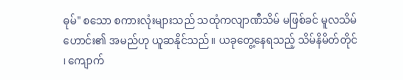ဓုမ်" စသော စကားလုံးများသည် သထုံကလျာဏီသိမ် မဖြစ်ခင် မူလသိမ်ဟောင်း၏ အမည်ဟု ယူဆနိုင်သည်။ ယခုတွေ့နေရသည့် သိမ်နိမိတ်တိုင် ၊ ကျောက်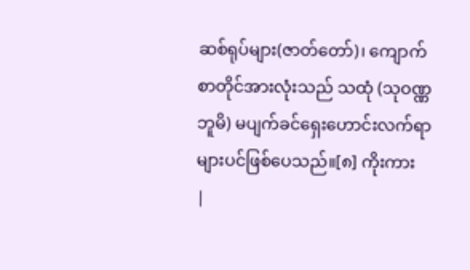ဆစ်ရုပ်များ(ဇာတ်တော်)၊ ကျောက်စာတိုင်အားလုံးသည် သထုံ (သုဝဏ္ဏဘူမိ) မပျက်ခင်ရှေးဟောင်းလက်ရာများပင်ဖြစ်ပေသည်။[၈] ကိုးကား
|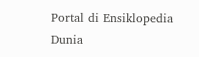Portal di Ensiklopedia Dunia